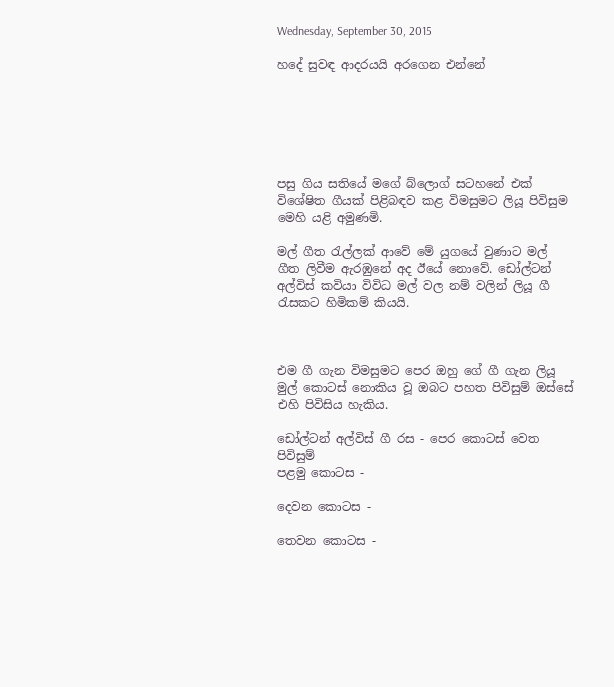Wednesday, September 30, 2015

හදේ සුවඳ ආදරයයි අරගෙන එන්නේ






පසු ගිය සතියේ මගේ බ්ලොග් සටහනේ එක් විශේෂිත ගීයක් පිළිබඳව කළ විමසුමට ලියූ පිවිසුම මෙහි යළි අමුණමි.

මල් ගීත රැල්ලක් ආවේ මේ යුගයේ වුණාට මල් ගීත ලිවීම ඇරඹුනේ අද ඊයේ නොවේ. ඩෝල්ටන් අල්විස් කවියා විවිධ මල් වල නම් වලින් ලියූ ගී රැසකට හිමිකම් කියයි.



එම ගී ගැන විමසුමට පෙර ඔහු ගේ ගී ගැන ලියූ මුල් කොටස් නොකිය වූ ඔබට පහත පිවිසුම් ඔස්සේ එහි පිවිසිය හැකිය.

ඩෝල්ටන් අල්විස් ගී රස - පෙර කොටස් වෙත පිවිසුම්
පළමු කොටස -

දෙවන කොටස -

තෙවන කොටස -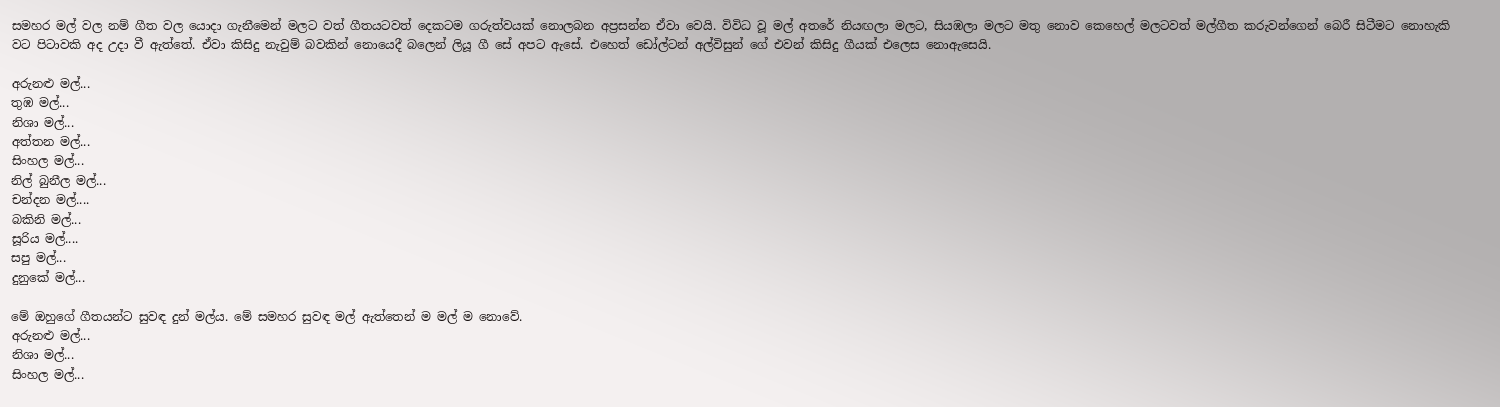සමහර මල් වල නම් ගීත වල යොදා ගැනීමෙන් මලට වත් ගීතයටවත් දෙකටම ගරුත්වයක් නොලබන අප්‍රසන්න ඒවා වෙයි. විවිධ වූ මල් අතරේ නියඟලා මලට, සියඹලා මලට මතු නොව කෙහෙල් මලටවත් මල්ගීත කරුවන්ගෙන් බෙරී සිටීමට නොහැකි වට පිටාවකි අද උදා වී ඇත්තේ. ඒවා කිසිදු නැවුම් බවකින් නොයෙදී බලෙන් ලියූ ගී සේ අපට ඇසේ. එහෙත් ඩෝල්ටන් අල්විසුන් ගේ එවන් කිසිදු ගීයක් එලෙස නොඇසෙයි.

අරුනළු මල්...
තුඹ මල්...
නිශා මල්...
අත්තන මල්...
සිංහල මල්...
නිල් බුනීල මල්...
චන්දන මල්....
බකිනි මල්...
සූරිය මල්....
සපු මල්...
දුනුකේ මල්...

මේ ඔහුගේ ගීතයන්ට සුවඳ දුන් මල්ය. මේ සමහර සුවඳ මල් ඇත්තෙන් ම මල් ම නොවේ.
අරුනළු මල්...
නිශා මල්...
සිංහල මල්...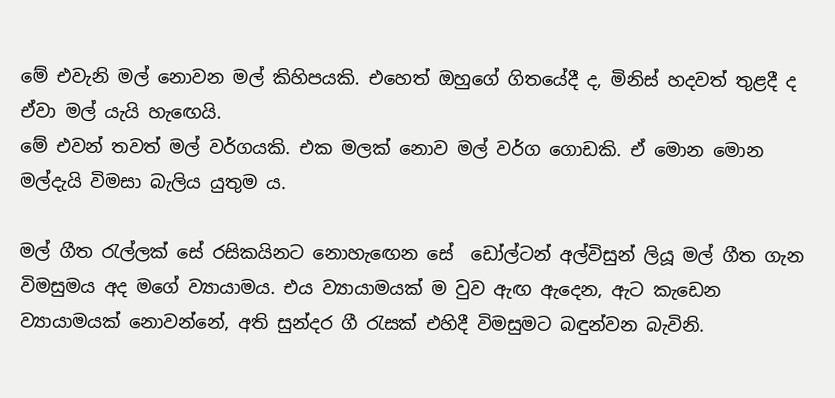මේ එවැනි මල් නොවන මල් කිහිපයකි. එහෙත් ඔහුගේ ගිතයේදී ද, මිනිස් හදවත් තුළදී ද ඒවා මල් යැයි හැඟෙයි.
මේ එවන් තවත් මල් වර්ගයකි. එක මලක් නොව මල් වර්ග ගොඩකි. ඒ මොන මොන මල්දැයි විමසා බැලිය යුතුම ය.

මල් ගීත රැල්ලක් සේ රසිකයිනට නොහැඟෙන සේ  ඩෝල්ටන් අල්විසුන් ලියූ මල් ගීත ගැන විමසුමය අද මගේ ව්‍යායාමය. එය ව්‍යායාමයක් ම වුව ඇඟ ඇදෙන, ඇට කැඩෙන ව්‍යායාමයක් නොවන්නේ, අති සුන්දර ගී රැසක් එහිදී විමසුමට බඳුන්වන බැවිනි.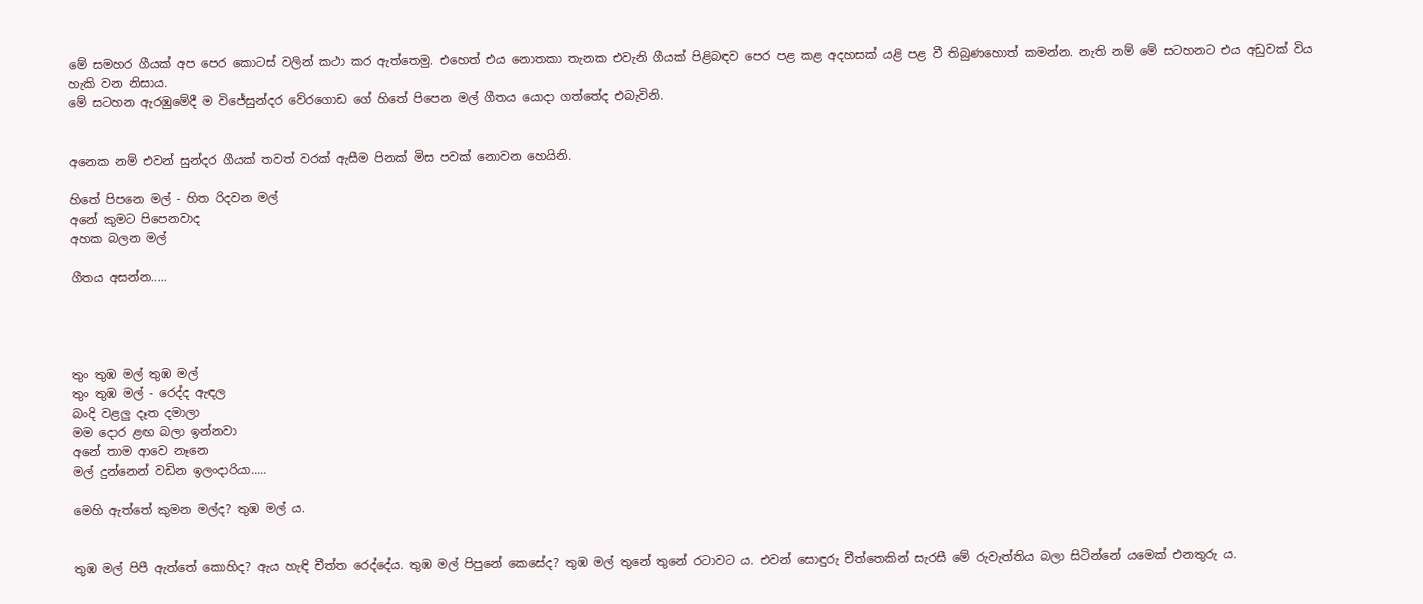මේ සමහර ගීයක් අප පෙර කොටස් වලින් කථා කර ඇත්තෙමු. එහෙත් එය නොතකා තැනක එවැනි ගීයක් පිළිබඳව පෙර පළ කළ අදහසක් යළි පළ වී තිබුණහොත් කමන්න. නැති නම් මේ සටහනට එය අඩුවක් විය හැකි වන නිසාය.
මේ සටහන ඇරඹුමේදී ම විජේසුන්දර වේරගොඩ ගේ හිතේ පිපෙන මල් ගීතය යොදා ගත්තේද එබැවිනි.


අනෙක නම් එවන් සුන්දර ගීයක් තවත් වරක් ඇසීම පිනක් මිස පවක් නොවන හෙයිනි.

හිතේ පිපනෙ මල් - හිත රිදවන මල්
අනේ කුමට පිපෙනවාද
අහක බලන මල්

ගීතය අසන්න.....




තුං තුඹ මල් තුඹ මල්
තුං තුඹ මල් - රෙද්ද ඇඳල
බංදි වළලු දෑත දමාලා
මම දොර ළඟ බලා ඉන්නවා
අනේ තාම ආවෙ නෑනෙ
මල් දුන්නෙන් වඩින ඉලංදාරියා.....

මෙහි ඇත්තේ කුමන මල්ද? තුඹ මල් ය.


තුඹ මල් පිපී ඇත්තේ කොහිද? ඇය හැඳි චීත්ත රෙද්දේය. තුඹ මල් පිපුනේ කෙසේද? තුඹ මල් තුනේ තුනේ රටාවට ය. එවන් සොඳුරු චීත්තෙකින් සැරසී මේ රුවැත්තිය බලා සිටින්නේ යමෙක් එනතුරු ය.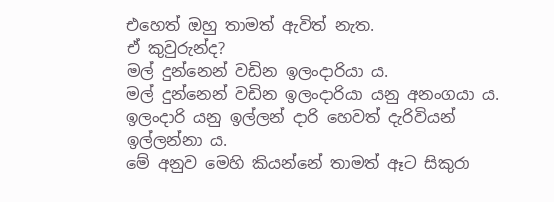එහෙත් ඔහු තාමත් ඇවිත් නැත.
ඒ කුවුරුන්ද?
මල් දුන්නෙන් වඩින ඉලංදාරියා ය.
මල් දුන්නෙන් වඩින ඉලංදාරියා යනු අනංගයා ය. ඉලංදාරි යනු ඉල්ලන් දාරි හෙවත් දැරිවියන් ඉල්ලන්නා ය.
මේ අනුව මෙහි කියන්නේ තාමත් ඈට සිකුරා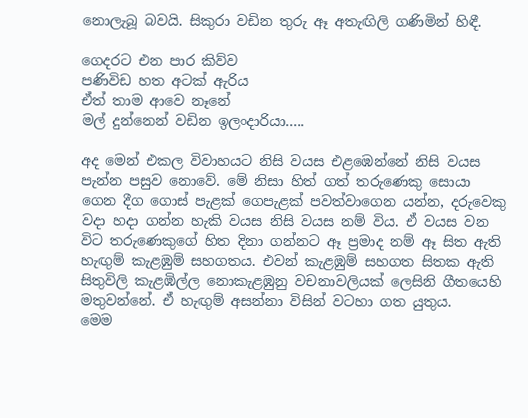නොලැබූ බවයි. සිකුරා වඩින තුරු ඈ අතැඟිලි ගණිමින් හිඳී.

ගෙදරට එන පාර කිව්ව
පණිවිඩ හත අටක් ඇරිය
ඒත් තාම ආවෙ නෑනේ
මල් දුන්නෙන් වඩින ඉලංදාරියා.....

අද මෙන් එකල විවාහයට නිසි වයස එළඹෙන්නේ නිසි වයස පැන්න පසුව නොවේ. මේ නිසා හිත් ගත් තරුණෙකු සොයා ගෙන දීග ගොස් පැළක් ගෙපැළක් පවත්වාගෙන යන්න, දරුවෙකු වදා හදා ගන්න හැකි වයස නිසි වයස නම් විය. ඒ වයස වන විට තරුණෙකුගේ හිත දිනා ගන්නට ඈ ප්‍රමාද නම් ඈ සිත ඇති හැඟුම් කැළඹුම් සහගතය. එවන් කැළඹුම් සහගත සිතක ඇති සිතුවිලි කැළඹිල්ල නොකැළඹුනු වචනාවලියක් ලෙසිනි ගීතයෙහි මතුවන්නේ. ඒ හැඟුම් අසන්නා විසින් වටහා ගත යුතුය.
මෙම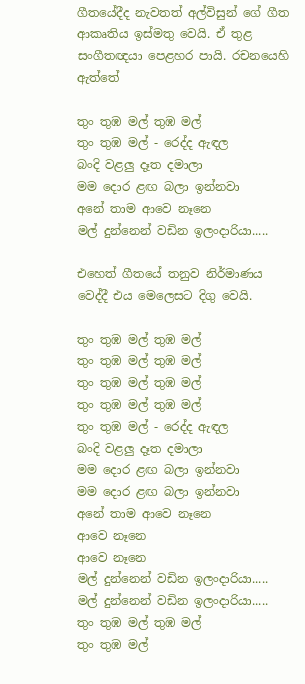ගීතයේදීද නැවතත් අල්විසුන් ගේ ගීත ආකෘතිය ඉස්මතු වෙයි. ඒ තුළ සංගීතඥයා පෙළහර පායි. රචනයෙහි ඇත්තේ

තුං තුඹ මල් තුඹ මල්
තුං තුඹ මල් - රෙද්ද ඇඳල
බංදි වළලු දෑත දමාලා
මම දොර ළඟ බලා ඉන්නවා
අනේ තාම ආවෙ නෑනෙ
මල් දුන්නෙන් වඩින ඉලංදාරියා.....

එහෙත් ගීතයේ තනුව නිර්මාණය වෙද්දී එය මෙලෙසට දිගු වෙයි.

තුං තුඹ මල් තුඹ මල්
තුං තුඹ මල් තුඹ මල්
තුං තුඹ මල් තුඹ මල්
තුං තුඹ මල් තුඹ මල්
තුං තුඹ මල් - රෙද්ද ඇඳල
බංදි වළලු දෑත දමාලා
මම දොර ළඟ බලා ඉන්නවා
මම දොර ළඟ බලා ඉන්නවා
අනේ තාම ආවෙ නෑනෙ
ආවෙ නෑනෙ
ආවෙ නෑනෙ
මල් දුන්නෙන් වඩින ඉලංදාරියා.....
මල් දුන්නෙන් වඩින ඉලංදාරියා.....
තුං තුඹ මල් තුඹ මල්
තුං තුඹ මල්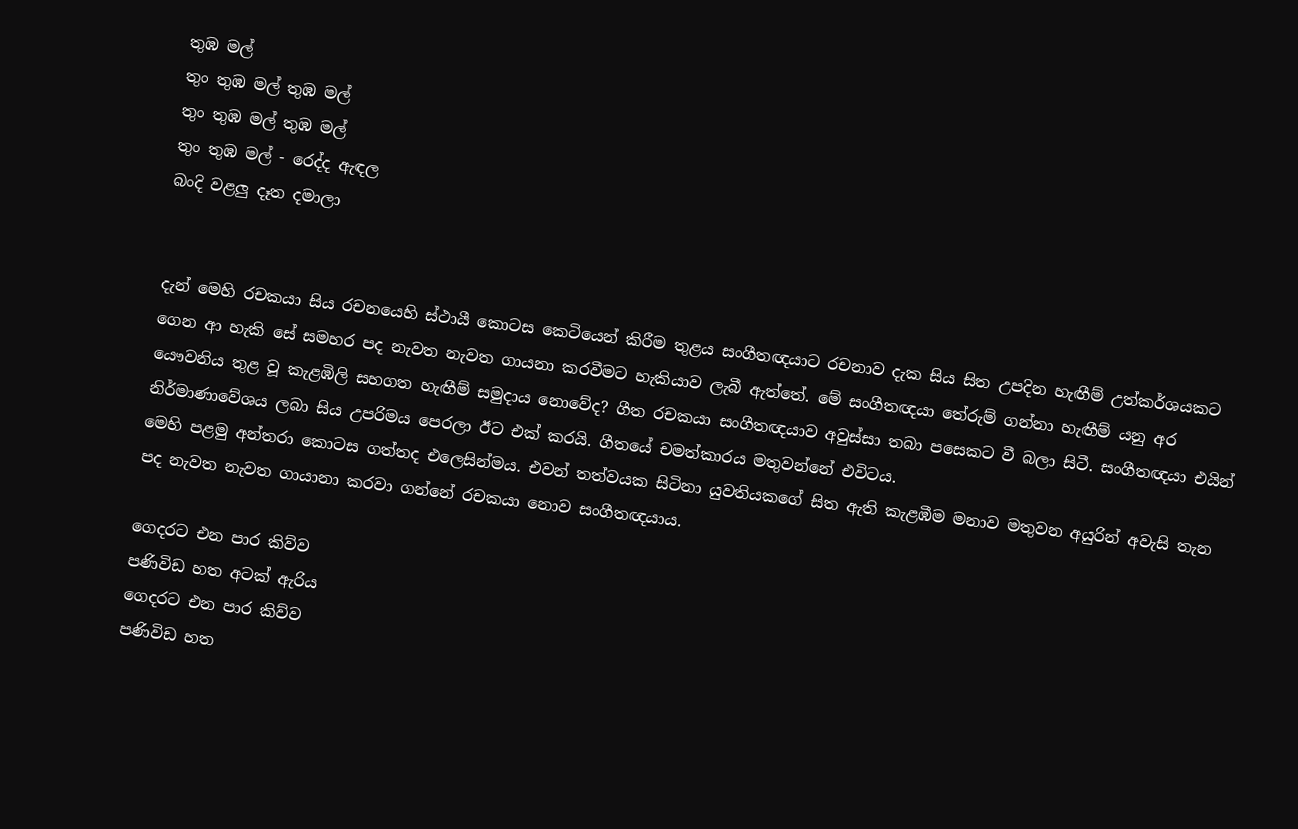තුඹ මල්
තුං තුඹ මල් තුඹ මල්
තුං තුඹ මල් තුඹ මල්
තුං තුඹ මල් - රෙද්ද ඇඳල
බංදි වළලු දෑත දමාලා


දැන් මෙහි රචකයා සිය රචනයෙහි ස්ථායී කොටස කෙටියෙන් කිරීම තුළය සංගීතඥයාට රචනාව දැක සිය සිත උපදින හැඟීම් උත්කර්ශයකට ගෙන ආ හැකි සේ සමහර පද නැවත නැවත ගායනා කරවීමට හැකියාව ලැබී ඇත්තේ. මේ සංගීතඥයා තේරුම් ගන්නා හැඟීම් යනු අර යෞවනිය තුළ වූ කැළඹිලි සහගත හැඟීම් සමුදාය නොවේද? ගීත රචකයා සංගීතඥයාව අවුස්සා තබා පසෙකට වී බලා සිටී. සංගීතඥයා එයින් නිර්මාණාවේශය ලබා සිය උපරිමය පෙරලා ඊට එක් කරයි. ගීතයේ චමත්කාරය මතුවන්නේ එවිටය.
මෙහි පළමු අන්තරා කොටස ගත්තද එලෙසින්මය. එවන් තත්වයක සිටිනා යුවතියකගේ සිත ඇති කැළඹීම මනාව මතුවන අයුරින් අවැසි තැන පද නැවත නැවත ගායානා කරවා ගන්නේ රචකයා නොව සංගීතඥයාය.

ගෙදරට එන පාර කිව්ව
පණිවිඩ හත අටක් ඇරිය
ගෙදරට එන පාර කිව්ව
පණිවිඩ හත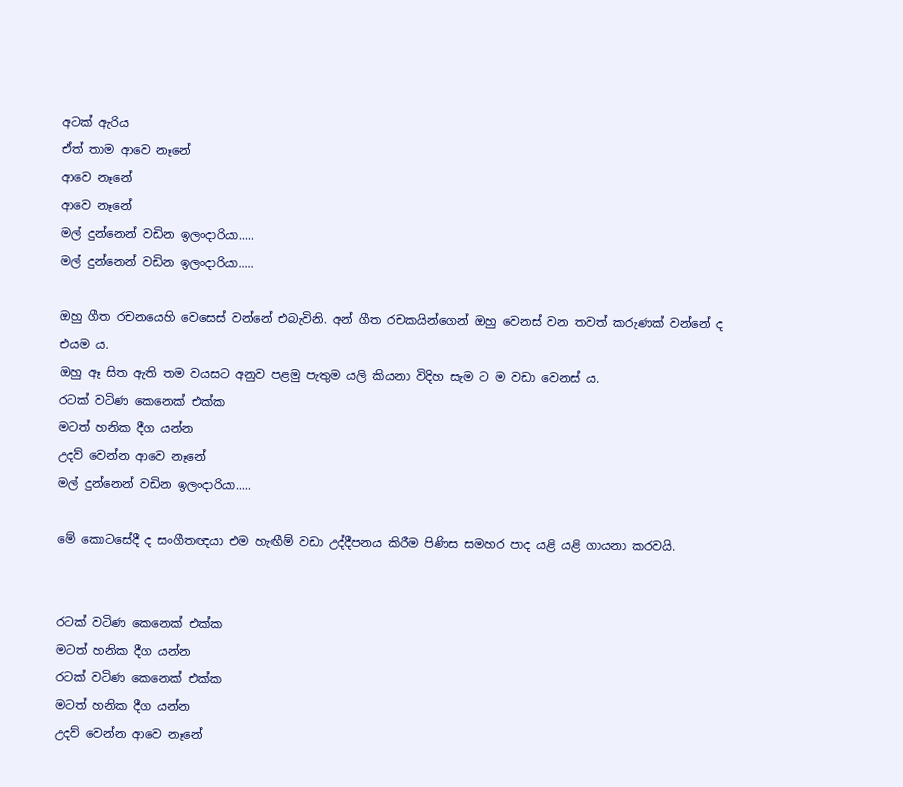අටක් ඇරිය
ඒත් තාම ආවෙ නෑනේ
ආවෙ නෑනේ
ආවෙ නෑනේ
මල් දුන්නෙන් වඩින ඉලංදාරියා.....
මල් දුන්නෙන් වඩින ඉලංදාරියා.....

ඔහු ගීත රචනයෙහි වෙසෙස් වන්නේ එබැවිනි. අන් ගීත රචකයින්ගෙන් ඔහු වෙනස් වන තවත් කරුණක් වන්නේ ද එයම ය.
ඔහු ඈ සිත ඇති තම වයසට අනුව පළමු පැතුම යලි කියනා විදිහ සැම ට ම වඩා වෙනස් ය.
රටක් වටිණ කෙනෙක් එක්ක
මටත් හනික දීග යන්න
උදව් වෙන්න ආවෙ නෑනේ
මල් දුන්නෙන් වඩින ඉලංදාරියා.....

මේ කොටසේදී ද සංගීතඥයා එම හැඟීම් වඩා උද්දීපනය කිරීම පිණිස සමහර පාද යළි යළි ගායනා කරවයි.


රටක් වටිණ කෙනෙක් එක්ක
මටත් හනික දීග යන්න
රටක් වටිණ කෙනෙක් එක්ක
මටත් හනික දීග යන්න
උදව් වෙන්න ආවෙ නෑනේ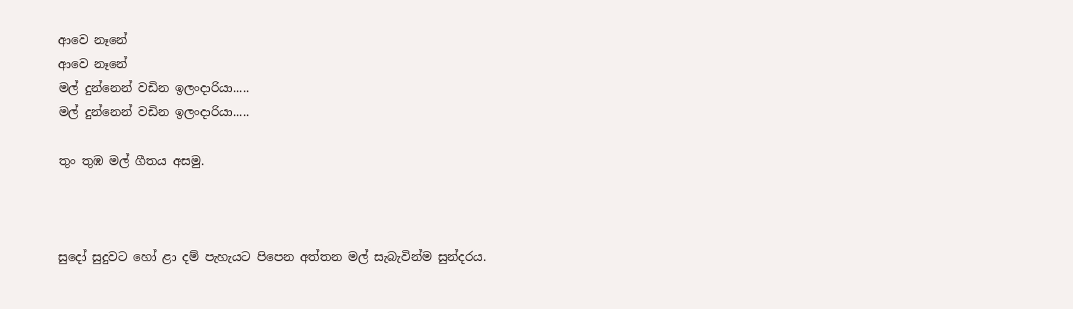ආවෙ නෑනේ
ආවෙ නෑනේ
මල් දුන්නෙන් වඩින ඉලංදාරියා.....
මල් දුන්නෙන් වඩින ඉලංදාරියා.....

තුං තුඹ මල් ගීතය අසමු.



සුදෝ සුදුවට හෝ ළා දම් පැහැයට පිපෙන අත්තන මල් සැබැවින්ම සුන්දරය.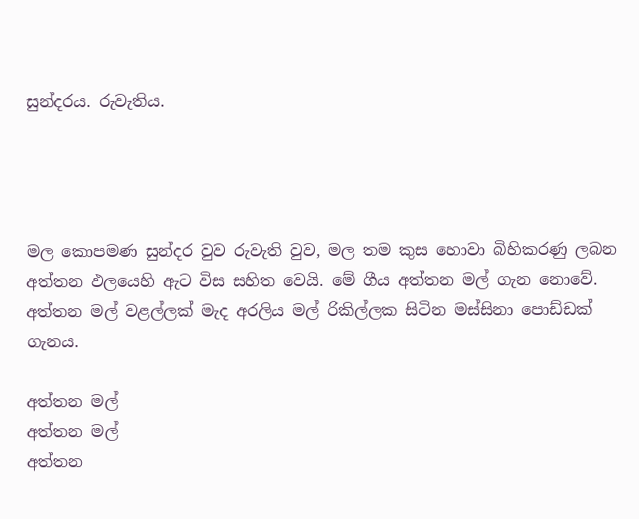සුන්දරය. රුවැතිය.




මල කොපමණ සුන්දර වුව රුවැති වුව, මල තම කුස හොවා බිහිකරණු ලබන අත්තන ඵලයෙහි ඇට විස සහිත වෙයි. මේ ගීය අත්තන මල් ගැන නොවේ. අත්තන මල් වළල්ලක් මැද අරලිය මල් රිකිල්ලක සිටින මස්සිනා පොඩ්ඩක් ගැනය.

අත්තන මල්
අත්තන මල්
අත්තන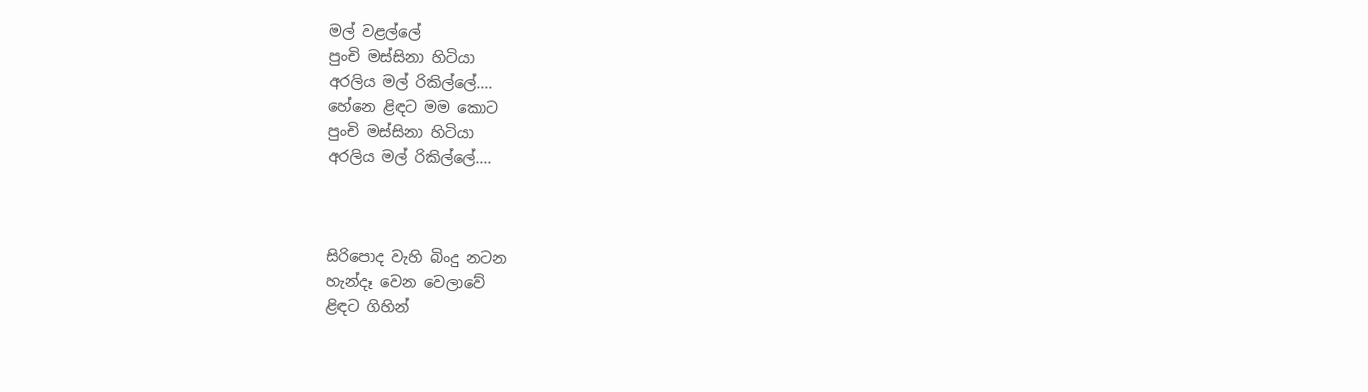මල් වළල්ලේ
පුංචි මස්සිනා හිටියා
අරලිය මල් රිකිල්ලේ....
හේනෙ ළිඳට මම කොට
පුංචි මස්සිනා හිටියා
අරලිය මල් රිකිල්ලේ....



සිරිපොද වැහි බිංදු නටන
හැන්දෑ වෙන වෙලාවේ
ළිඳට ගිහින්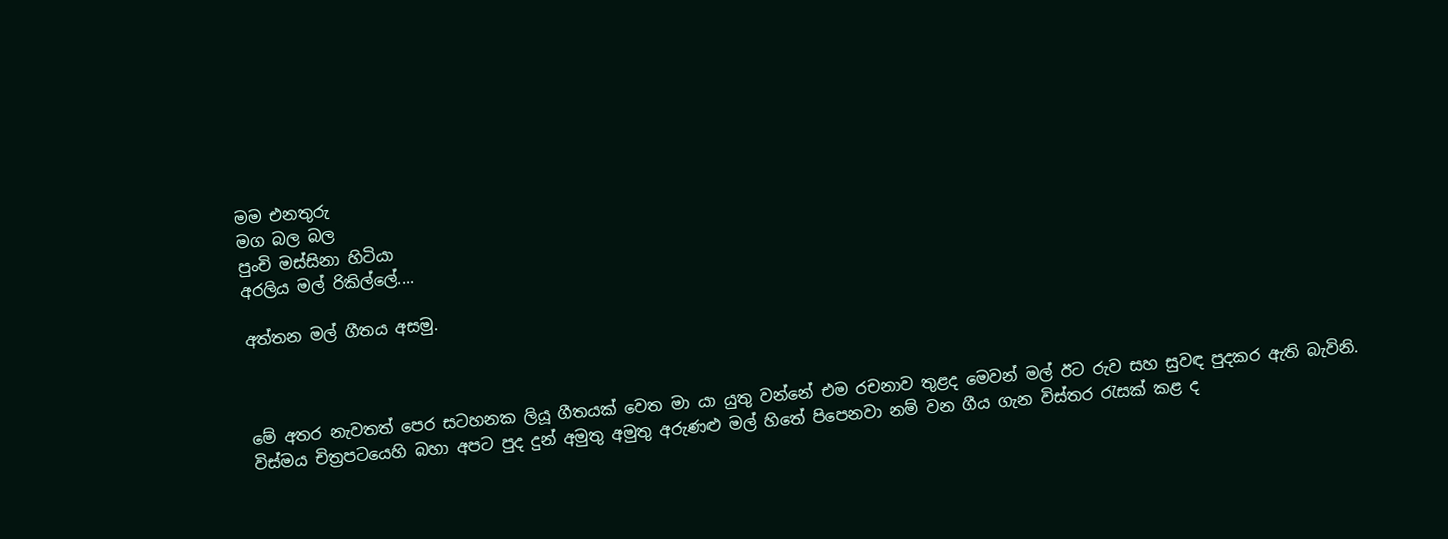මම එනතුරු
මග බල බල
පුංචි මස්සිනා හිටියා
අරලිය මල් රිකිල්ලේ....

අත්තන මල් ගීතය අසමු.



මේ අතර නැවතත් පෙර සටහනක ලියූ ගීතයක් වෙත මා යා යුතු වන්නේ එම රචනාව තුළද මෙවන් මල් ඊට රුව සහ සුවඳ පුදකර ඇති බැවිනි.
විස්මය චිත්‍රපටයෙහි බහා අපට පුද දුන් අමුතු අමුතු අරුණළු මල් හිතේ පිපෙනවා නම් වන ගීය ගැන විස්තර රැසක් කළ ද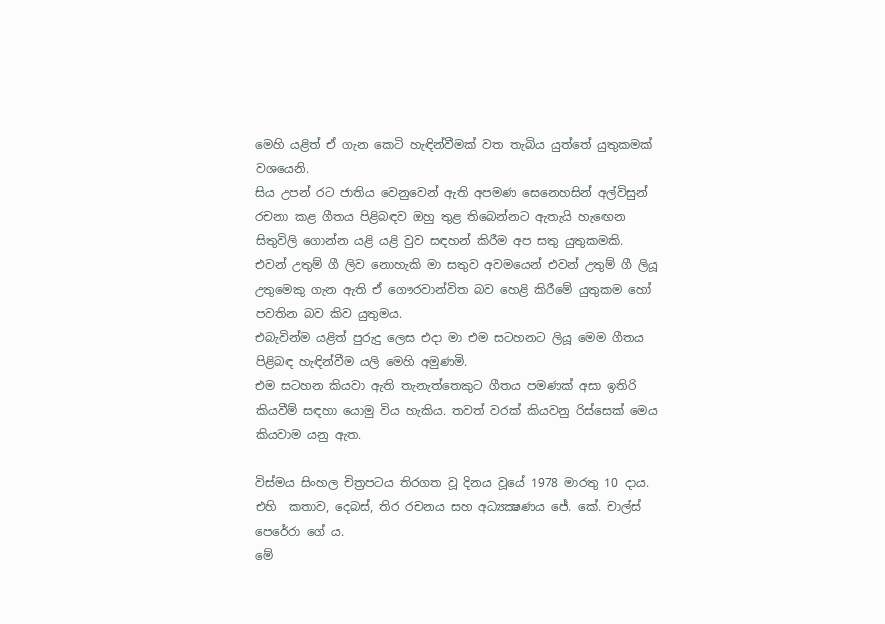මෙහි යළිත් ඒ ගැන කෙටි හැඳින්වීමක් වත තැබිය යුත්තේ යුතුකමක් වශයෙනි.
සිය උපන් රට ජාතිය වෙනුවෙන් ඇති අපමණ සෙනෙහසින් අල්විසුන් රචනා කළ ගීතය පිළිබඳව ඔහු තුළ තිබෙන්නට ඇතැයි හැඟෙන සිතුවිලි ගොන්න යළි යළි වුව සඳහන් කිරීම අප සතු යුතුකමකි.
එවන් උතුම් ගී ලිව නොහැකි මා සතුව අවමයෙන් එවන් උතුම් ගී ලියූ උතුමෙකු ගැන ඇති ඒ ගෞරවාන්විත බව හෙළි කිරීමේ යුතුකම හෝ පවතින බව කිව යුතුමය.
එබැවින්ම යළිත් පුරුදු ලෙස එදා මා එම සටහනට ලියූ මෙම ගීතය පිළිබඳ හැඳින්වීම යලි මෙහි අමුණමි.
එම සටහන කියවා ඇති තැනැත්තෙකුට ගීතය පමණක් අසා ඉතිරි කියවීම් සඳහා යොමු විය හැකිය. තවත් වරක් කියවනු රිස්සෙක් මෙය කියවාම යනු ඇත.

විස්මය සිංහල චිත්‍රපටය තිරගත වූ දිනය වූයේ 1978 මාරතු 10 දාය. එහි  කතාව, දෙබස්, තිර රචනය සහ අධ්‍යක්‍ෂණය ජේ. කේ. චාල්ස් පෙරේරා ගේ ය.
මේ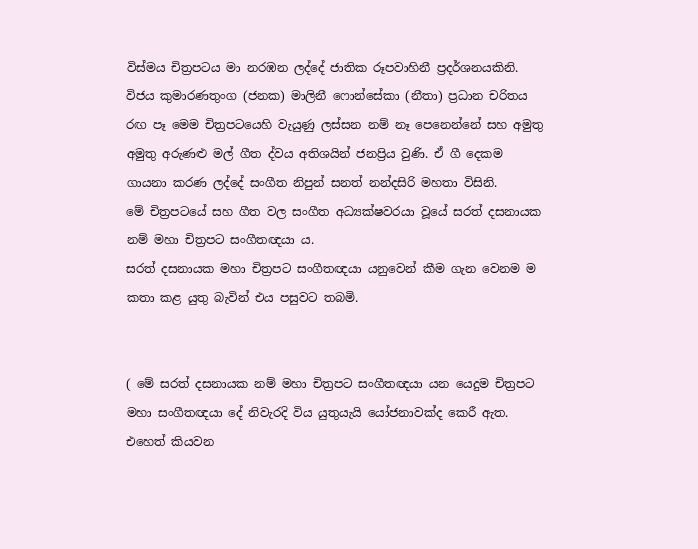විස්මය චිත්‍රපටය මා නරඹන ලද්දේ ජාතික රූපවාහිනී ප්‍රදර්ශනයකිනි. විජය කුමාරණතුංග (ජනක) මාලිනී ෆොන්සේකා (නීතා) ප්‍රධාන චරිතය රඟ පෑ මෙම චිත්‍රපටයෙහි වැයුණු ලස්සන නම් නෑ පෙනෙන්නේ සහ අමුතු අමුතු අරුණළු මල් ගීත ද්වය අතිශයින් ජනප්‍රිය වුණි. ඒ ගී දෙකම ගායනා කරණ ලද්දේ සංගීත නිපුන් සනත් නන්දසිරි මහතා විසිනි.
මේ චිත්‍රපටයේ සහ ගීත වල සංගීත අධ්‍යක්ෂවරයා වූයේ සරත් දසනායක නම් මහා චිත්‍රපට සංගීතඥයා ය.
සරත් දසනායක මහා චිත්‍රපට සංගීතඥයා යනුවෙන් කීම ගැන වෙනම ම කතා කළ යුතු බැවින් එය පසුවට තබමි.


( මේ සරත් දසනායක නම් මහා චිත්‍රපට සංගීතඥයා යන යෙදුම චිත්‍රපට මහා සංගීතඥයා දේ නිවැරදි විය යුතුයැයි යෝජනාවක්ද කෙරී ඇත. එහෙත් කියවන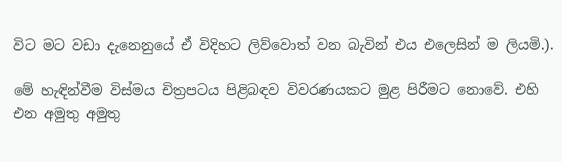විට මට වඩා දැනෙනුයේ ඒ විදිහට ලිව්වොත් වන බැවින් එය එලෙසින් ම ලියමි.).

මේ හැඳින්වීම විස්මය චිත්‍රපටය පිළිබඳව විවරණයකට මුළ පිරීමට නොවේ. එහි එන අමුතු අමුතු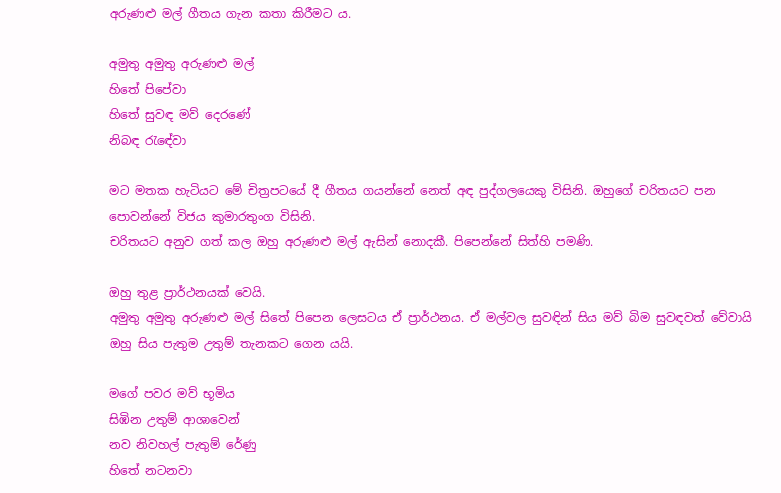අරුණළු මල් ගීතය ගැන කතා කිරීමට ය.

අමුතු අමුතු අරුණළු මල්
හිතේ පිපේවා
හිතේ සුවඳ මව් දෙරණේ
නිබඳ රැඳේවා

මට මතක හැටියට මේ චිත්‍රපටයේ දී ගීතය ගයන්නේ නෙත් අඳ පුද්ගලයෙකු විසිනි. ඔහුගේ චරිතයට පන පොවන්නේ විජය කුමාරතුංග විසිනි.
චරිතයට අනුව ගත් කල ඔහු අරුණළු මල් ඇසින් නොදකී. පිපෙන්නේ සිත්හි පමණි.

ඔහු තුළ ප්‍රාර්ථනයක් වෙයි.
අමුතු අමුතු අරුණළු මල් සිතේ පිපෙන ලෙසටය ඒ ප්‍රාර්ථනය. ඒ මල්වල සුවඳින් සිය මව් බිම සුවඳවත් වේවායි ඔහු සිය පැතුම උතුම් තැනකට ගෙන යයි.

මගේ පවර මව් භූමිය
සිඹින උතුම් ආශාවෙන්
නව නිවහල් පැතුම් රේණු
හිතේ නටනවා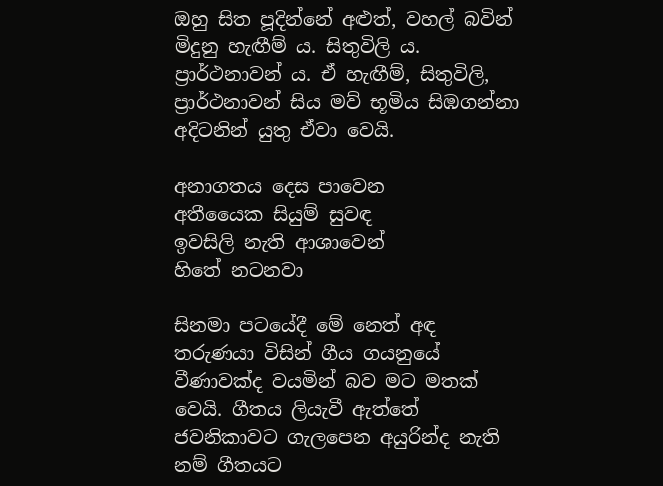ඔහු සිත පූදින්නේ අළුත්, වහල් බවින් මිදුනු හැඟීම් ය. සිතුවිලි ය. ප්‍රාර්ථනාවන් ය. ඒ හැඟීම්, සිතුවිලි, ප්‍රාර්ථනාවන් සිය මව් භූමිය සිඹගන්නා අදිටනින් යුතු ඒවා වෙයි.

අනාගතය දෙස පාවෙන
අතීයෛක සියුම් සුවඳ
ඉවසිලි නැති ආශාවෙන්
හිතේ නටනවා

සිනමා පටයේදී මේ නෙත් අඳ තරුණයා විසින් ගීය ගයනුයේ වීණාවක්ද වයමින් බව මට මතක් වෙයි. ගීතය ලියැවී ඇත්තේ ජවනිකාවට ගැලපෙන අයුරින්ද නැති නම් ගීතයට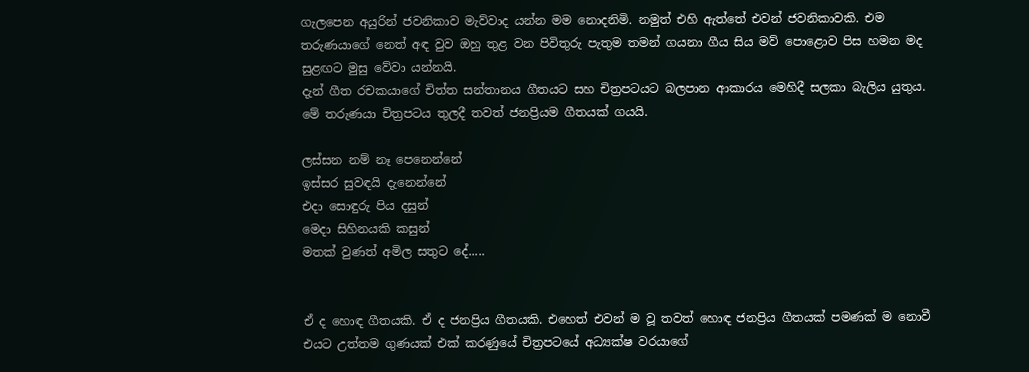ගැලපෙන අයුරින් ජවනිකාව මැව්වාද යන්න මම නොදනිමි. නමුත් එහි ඇත්තේ එවන් ජවනිකාවකි. එම තරුණයාගේ නෙත් අඳ වුව ඔහු තුළ වන පිවිතුරු පැතුම තමන් ගයනා ගීය සිය මව් පොළොව පිස හමන මද සුළඟට මුසු වේවා යන්නයි.
දැන් ගීත රචකයාගේ චිත්ත සන්තානය ගීතයට සහ චිත්‍රපටයට බලපාන ආකාරය මෙහිදී සලකා බැලිය යුතුය.
මේ තරුණයා චිත්‍රපටය තුලදී තවත් ජනප්‍රියම ගීතයක් ගයයි.

ලස්සන නම් නෑ පෙනෙන්නේ
ඉස්සර සුවඳයි දැනෙන්නේ
එදා සොඳුරු පිය දසුන්
මෙදා සිහිනයකි කසුන්
මතක් වුණත් අමිල සතුට දේ.....


ඒ ද හොඳ ගීතයකි. ඒ ද ජනප්‍රිය ගීතයකි. එහෙත් එවන් ම වූ තවත් හොඳ ජනප්‍රිය ගීතයක් පමණක් ම නොවී එයට උත්තම ගුණයක් එක් කරණුයේ චිත්‍රපටයේ අධ්‍යක්ෂ වරයාගේ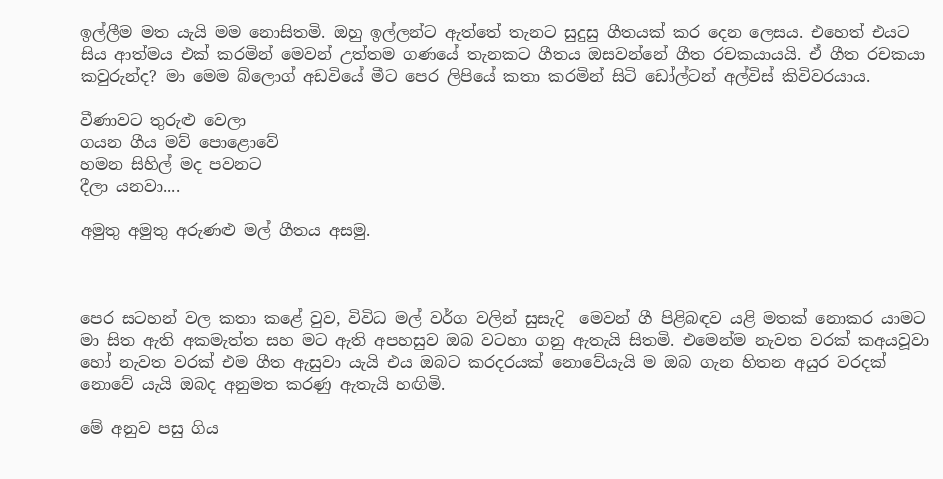ඉල්ලීම මත යැයි මම නොසිතමි. ඔහු ඉල්ලන්ට ඇත්තේ තැනට සුදුසු ගීතයක් කර දෙන ලෙසය. එහෙත් එයට සිය ආත්මය එක් කරමින් මෙවන් උත්තම ගණයේ තැනකට ගීතය ඔසවන්නේ ගීත රචකයායයි. ඒ ගීත රචකයා කවුරුන්ද? මා මෙම බ්ලොග් අඩවියේ මීට පෙර ලිපියේ කතා කරමින් සිටි ඩෝල්ටන් අල්විස් කිවිවරයාය.

වීණාවට තුරුළු වෙලා
ගයන ගීය මව් පොළොවේ
හමන සිහිල් මද පවනට
දීලා යනවා....

අමුතු අමුතු අරුණළු මල් ගීතය අසමු.



පෙර සටහන් වල කතා කළේ වුව, විවිධ මල් වර්ග වලින් සුසැදි  මෙවන් ගී පිළිබඳව යළි මතක් නොකර යාමට මා සිත ඇති අකමැත්ත සහ මට ඇති අපහසුව ඔබ වටහා ගනු ඇතැයි සිතමි. එමෙන්ම නැවත වරක් කඅයවූවා හෝ නැවත වරක් එම ගීත ඇසුවා යැයි එය ඔබට කරදරයක් නොවේයැයි ම ඔබ ගැන හිතන අයුර වරදක් නොවේ යැයි ඔබද අනුමත කරණු ඇතැයි හඟිමි.

මේ අනුව පසු ගිය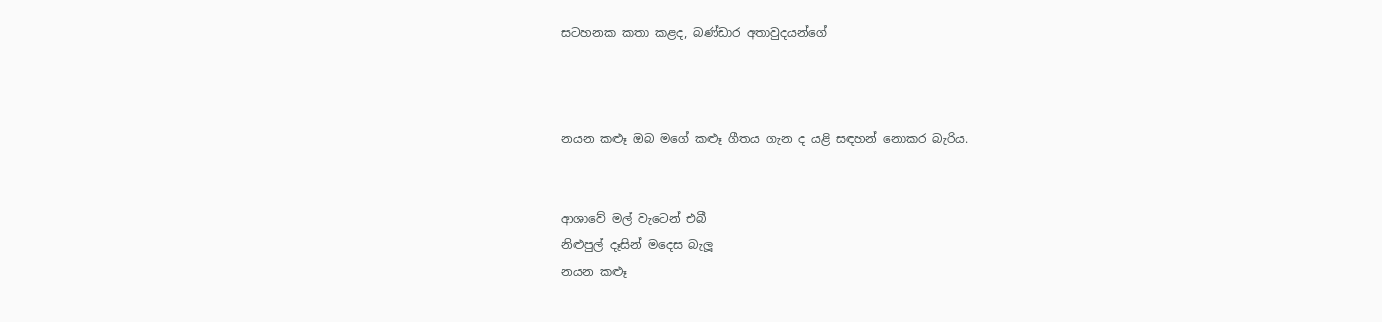සටහනක කතා කළද, බණ්ඩාර අතාවුදයන්ගේ



නයන කළූ ඔබ මගේ කළූ ගීතය ගැන ද යළි සඳහන් නොකර බැරිය.


ආශාවේ මල් වැටෙන් එබී
නිළුපුල් දෑසින් මදෙස බැලූ
නයන කළූ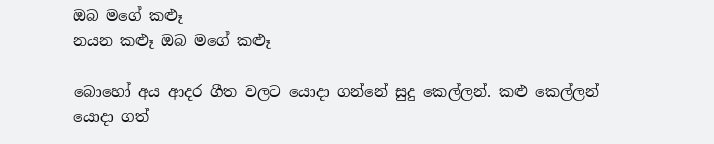ඔබ මගේ කළූ
නයන කළූ ඔබ මගේ කළූ

බොහෝ අය ආදර ගීත වලට යොදා ගන්නේ සුදු කෙල්ලන්. කළු කෙල්ලන් යොදා ගත්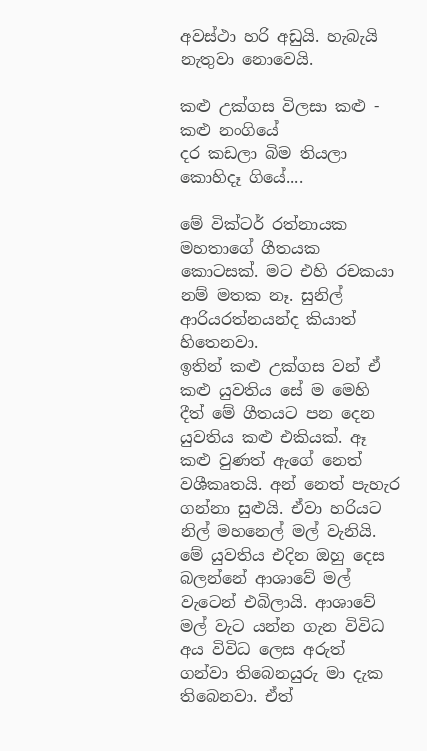අවස්ථා හරි අඩුයි. හැබැයි නැතුවා නොවෙයි.

කළු උක්ගස විලසා කළු - කළු නංගියේ
දර කඩලා බිම තියලා කොහිදෑ ගියේ....

මේ වික්ටර් රත්නායක මහතාගේ ගීතයක කොටසක්. මට එහි රචකයා නම් මතක නෑ. සුනිල් ආරියරත්නයන්ද කියාත් හිතෙනවා.
ඉතින් කළු උක්ගස වන් ඒ කළු යුවතිය සේ ම මෙහි දීත් මේ ගීතයට පන දෙන යුවතිය කළු එකියක්. ඈ කළු වුණත් ඇගේ නෙත් වශීකෘතයි. අන් නෙත් පැහැර ගන්නා සුළුයි. ඒවා හරියට නිල් මහනෙල් මල් වැනියි.
මේ යුවතිය එදින ඔහු දෙස බලන්නේ ආශාවේ මල් වැටෙන් එබිලායි. ආශාවේ මල් වැට යන්න ගැන විවිධ අය විවිධ ලෙස අරුත් ගන්වා තිබෙනයුරු මා දැක තිබෙනවා. ඒත්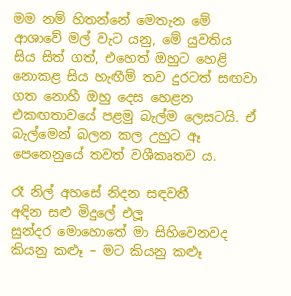මම නම් හිතන්නේ මෙතැන මේ ආශාවේ මල් වැට යනු, මේ යුවතිය සිය සිත් ගත්, එහෙත් ඔහුට හෙළි නොකළ සිය හැඟීම් තව දුරටත් සඟවා ගත නොහී ඔහු දෙස හෙළන එකඟතාවයේ පළමු බැල්ම ලෙසටයි. ඒ බැල්මෙන් බලන කල උහුට ඈ පෙනෙනුයේ තවත් වශීකෘතව ය.

රෑ නිල් අහසේ නිදන සඳවතී
අඳින සළු මිදුලේ එලූ
සුන්දර මොහොතේ මා සිහිවෙනවද
කියනු කළූ – මට කියනු කළූ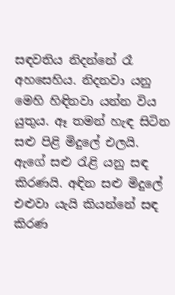සඳවතිය නිදන්නේ රෑ අහසෙහිය. නිදනවා යනු මෙහි හිඳිනවා යන්න විය යුතුය. ඈ තමන් හැඳ සිටින සළු පිළි මිදුලේ එලයි. ඇගේ සළු රැළි යනු සඳ කිරණයි. අඳින සළු මිදුලේ එළුවා යැයි කියන්නේ සඳ කිරණ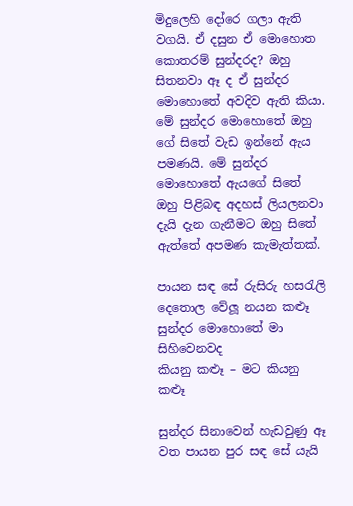මිදුලෙහි දෝරෙ ගලා ඇති වගයි. ඒ දසුන ඒ මොහොත කොතරම් සුන්දරද? ඔහු සිතනවා ඈ ද ඒ සුන්දර මොහොතේ අවදිව ඇති කියා. මේ සුන්දර මොහොතේ ඔහු ගේ සිතේ වැඩ ඉන්නේ ඇය පමණයි. මේ සුන්දර මොහොතේ ඇයගේ සිතේ ඔහු පිළිබඳ අදහස් ලියලනවා දැයි දැන ගැනීමට ඔහු සිතේ ඇත්තේ අපමණ කැමැත්තක්.

පායන සඳ සේ රුසිරු හසරැලි
දෙතොල වේලූ නයන කළූ
සුන්දර මොහොතේ මා සිහිවෙනවද
කියනු කළූ – මට කියනු කළූ

සුන්දර සිනාවෙන් හැඩවුණු ඈ වත පායන පුර සඳ සේ යැයි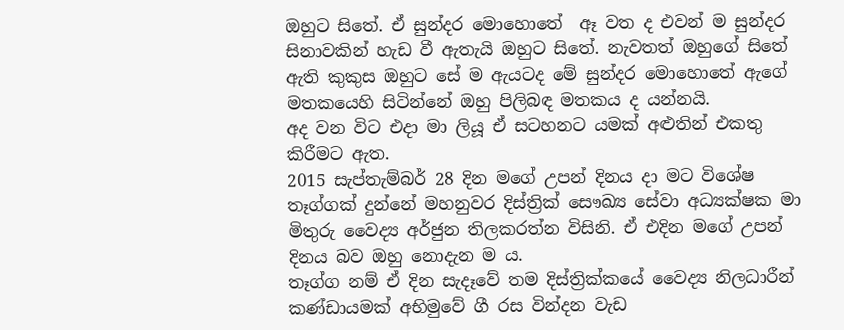ඔහුට සිතේ. ඒ සුන්දර මොහොතේ  ඈ වත ද එවන් ම සුන්දර සිනාවකින් හැඩ වී ඇතැයි ඔහුට සිතේ. නැවතත් ඔහුගේ සිතේ ඇති කුකුස ඔහුට සේ ම ඇයටද මේ සුන්දර මොහොතේ ඇගේ මතකයෙහි සිටින්නේ ඔහු පිලිබඳ මතකය ද යන්නයි.
අද වන විට එදා මා ලියූ ඒ සටහනට යමක් අළුතින් එකතු කිරීමට ඇත.
2015 සැප්තැම්බර් 28 දින මගේ උපන් දිනය දා මට විශේෂ තෑග්ගක් දුන්නේ මහනුවර දිස්ත්‍රික් සෞඛ්‍ය සේවා අධ්‍යක්ෂක මා මිතුරු වෛද්‍ය අර්ජුන තිලකරත්න විසිනි. ඒ එදින මගේ උපන් දිනය බව ඔහු නොදැන ම ය.
තෑග්ග නම් ඒ දින සැදෑවේ තම දිස්ත්‍රික්කයේ වෛද්‍ය නිලධාරීන් කණ්ඩායමක් අභිමුවේ ගී රස වින්දන වැඩ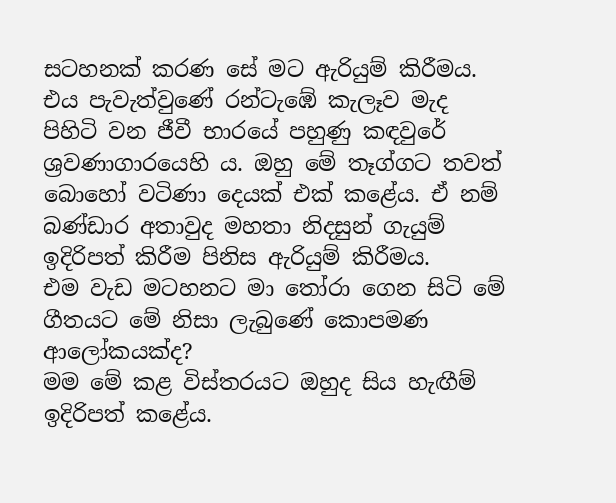සටහනක් කරණ සේ මට ඇරියුම් කිරීමය. එය පැවැත්වුණේ රන්ටැඹේ කැලෑව මැද පිහිටි වන ජීවී භාරයේ පහුණු කඳවුරේ ශ්‍රවණාගාරයෙහි ය. ඔහු මේ තෑග්ගට තවත් බොහෝ වටිණා දෙයක් එක් කළේය. ඒ නම් බණ්ඩාර අතාවුද මහතා නිදසුන් ගැයුම් ඉදිරිපත් කිරීම පිනිස ඇරියුම් කිරීමය.
එම වැඩ මටහනට මා තෝරා ගෙන සිටි මේ ගීතයට මේ නිසා ලැබුණේ කොපමණ ආලෝකයක්ද?
මම මේ කළ විස්තරයට ඔහුද සිය හැඟීම් ඉදිරිපත් කළේය.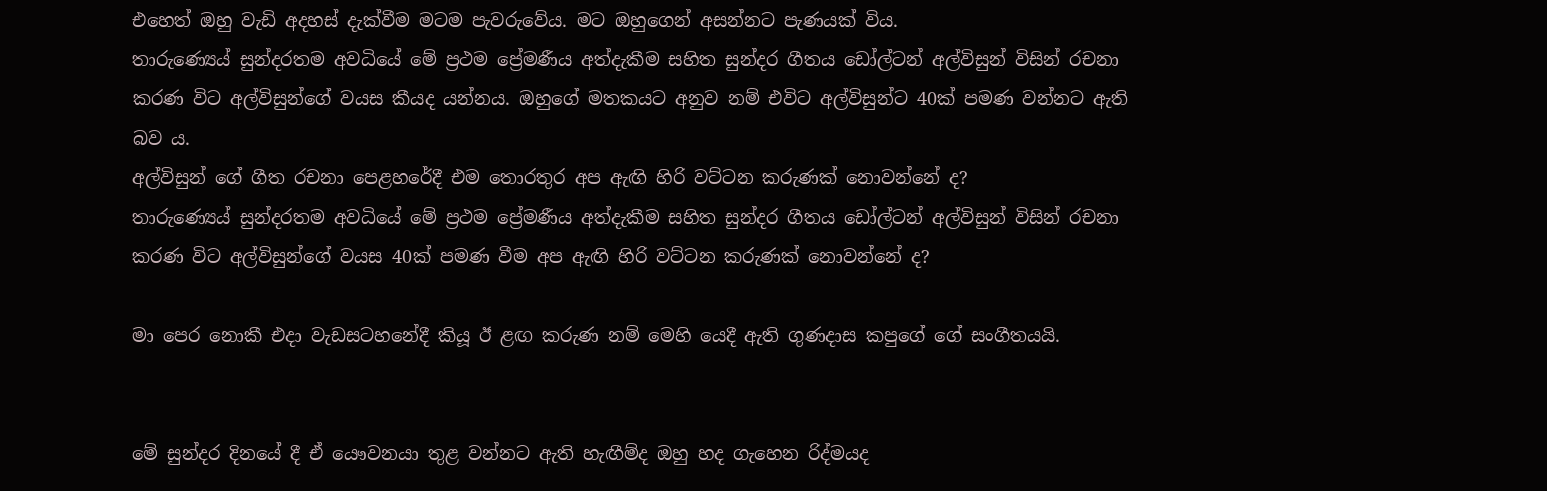එහෙත් ඔහු වැඩි අදහස් දැක්වීම මටම පැවරුවේය. මට ඔහුගෙන් අසන්නට පැණයක් විය.
තාරුණ්‍යෙය් සුන්දරතම අවධියේ මේ ප්‍රථම ප්‍රේමණීය අත්දැකීම සහිත සුන්දර ගීතය ඩෝල්ටන් අල්විසුන් විසින් රචනා කරණ විට අල්විසුන්ගේ වයස කීයද යන්නය. ඔහුගේ මතකයට අනුව නම් එවිට අල්විසුන්ට 40ක් පමණ වන්නට ඇති බව ය.
අල්විසුන් ගේ ගීත රචනා පෙළහරේදී එම තොරතුර අප ඇඟි හිරි වට්ටන කරුණක් නොවන්නේ ද?
තාරුණ්‍යෙය් සුන්දරතම අවධියේ මේ ප්‍රථම ප්‍රේමණීය අත්දැකීම සහිත සුන්දර ගීතය ඩෝල්ටන් අල්විසුන් විසින් රචනා කරණ විට අල්විසුන්ගේ වයස 40ක් පමණ වීම අප ඇඟි හිරි වට්ටන කරුණක් නොවන්නේ ද?

මා පෙර නොකී එදා වැඩසටහනේදී කියූ ඊ ළඟ කරුණ නම් මෙහි යෙදී ඇති ගුණදාස කපුගේ ගේ සංගීතයයි.


මේ සුන්දර දිනයේ දී ඒ යෞවනයා තුළ වන්නට ඇති හැඟීම්ද ඔහු හද ගැහෙන රිද්මයද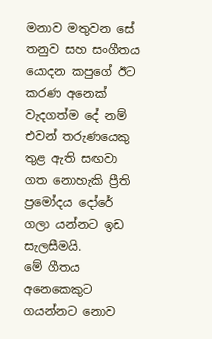මනාව මතුවන සේ තනුව සහ සංගීතය යොදන කපුගේ ඊට කරණ අනෙක් වැදගත්ම දේ නම් එවන් තරුණයෙකු තුළ ඇති සඟවා ගත නොහැකි ප්‍රීති ප්‍රමෝදය දෝරේ ගලා යන්නට ඉඩ සැලසීමයි.
මේ ගීතය අනෙකෙකුට ගයන්නට නොව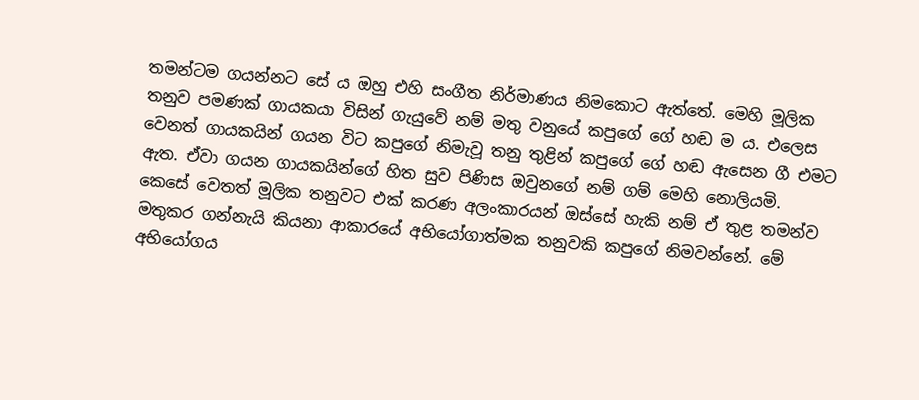තමන්ටම ගයන්නට සේ ය ඔහු එහි සංගීත නිර්මාණය නිමකොට ඇත්තේ. මෙහි මූලික තනුව පමණක් ගායකයා විසින් ගැයුවේ නම් මතු වනුයේ කපුගේ ගේ හඬ ම ය. එලෙස වෙනත් ගායකයින් ගයන විට කපුගේ නිමැවූ තනු තුළින් කපුගේ ගේ හඬ ඇසෙන ගී එමට ඇත. ඒවා ගයන ගායකයින්ගේ හිත සුව පිණිස ඔවුනගේ නම් ගම් මෙහි නොලියමි.
කෙසේ වෙතත් මූලික තනුවට එක් කරණ අලංකාරයන් ඔස්සේ හැකි නම් ඒ තුළ තමන්ව මතුකර ගන්නැයි කියනා ආකාරයේ අභියෝගාත්මක තනුවකි කපුගේ නිමවන්නේ. මේ අභියෝගය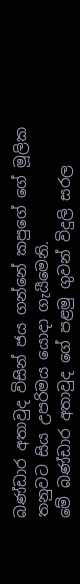බණ්ඩාර අතාවුද විසින් ජය ගන්නේ කපුගේ ගේ මූලික තනුවට සිය උපරිමය යොදා ගැයීමෙනි.
මේ බණ්ඩාර අතාවුද ගේ පළමු ගුවන් විදුලි සරල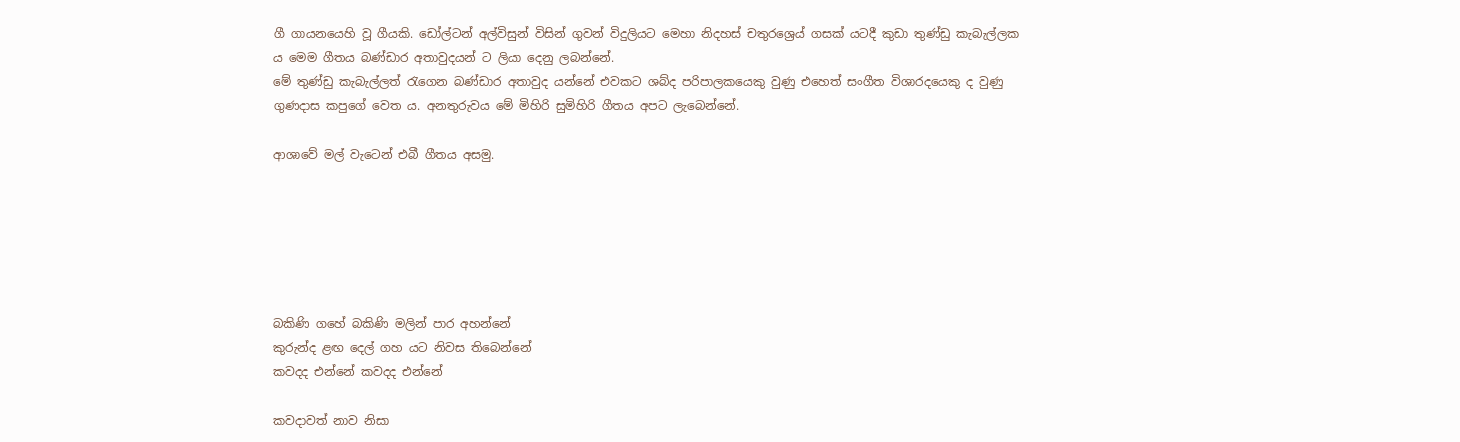ගී ගායනයෙහි වූ ගීයකි. ඩෝල්ටන් අල්විසුන් විසින් ගුවන් විදුලියට මෙහා නිදහස් චතුරශ්‍රෙය් ගසක් යටදී කුඩා තුණ්ඩු කැබැල්ලක ය මෙම ගීතය බණ්ඩාර අතාවුදයන් ට ලියා දෙනු ලබන්නේ.
මේ තුණ්ඩු කැබැල්ලත් රැගෙන බණ්ඩාර අතාවුද යන්නේ එවකට ශබ්ද පරිපාලකයෙකු වුණු එහෙත් සංගීත විශාරදයෙකු ද වුණු ගුණදාස කපුගේ වෙත ය. අනතුරුවය මේ මිහිරි සුමිහිරි ගීතය අපට ලැබෙන්නේ.

ආශාවේ මල් වැටෙන් එබී ගීතය අසමු.






බකිණි ගහේ බකිණි මලින් පාර අහන්නේ
කුරුන්ද ළඟ දෙල් ගහ යට නිවස තිබෙන්නේ
කවදද එන්නේ කවදද එන්නේ

කවදාවත් නාව නිසා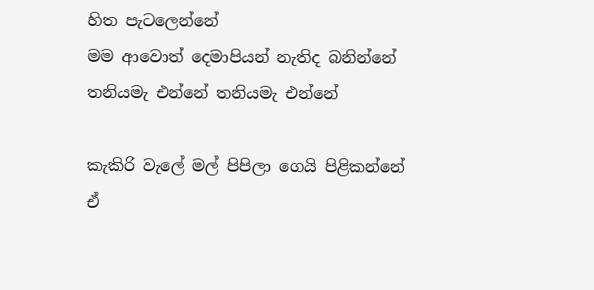හිත පැටලෙන්නේ
මම ආවොත් දෙමාපියන් නැතිද බනින්නේ
තනියමැ එන්නේ තනියමැ එන්නේ

කැකිරි වැලේ මල් පිපිලා ගෙයි පිළිකන්නේ
ඒ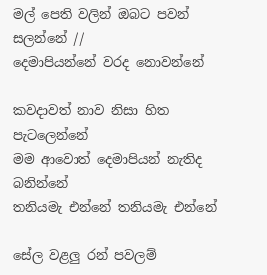මල් පෙති වලින් ඔබට පවන් සලන්නේ //
දෙමාපියන්නේ වරද නොවන්නේ

කවදාවත් නාව නිසා හිත පැටලෙන්නේ
මම ආවොත් දෙමාපියන් නැතිද බනින්නේ
තනියමැ එන්නේ තනියමැ එන්නේ

සේල වළලු රන් පවලම්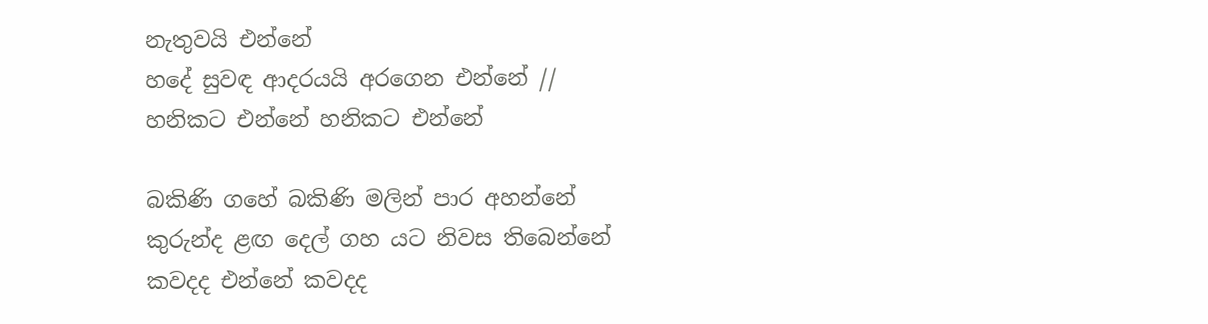නැතුවයි එන්නේ
හදේ සුවඳ ආදරයයි අරගෙන එන්නේ //
හනිකට එන්නේ හනිකට එන්නේ

බකිණි ගහේ බකිණි මලින් පාර අහන්නේ
කුරුන්ද ළඟ දෙල් ගහ යට නිවස තිබෙන්නේ
කවදද එන්නේ කවදද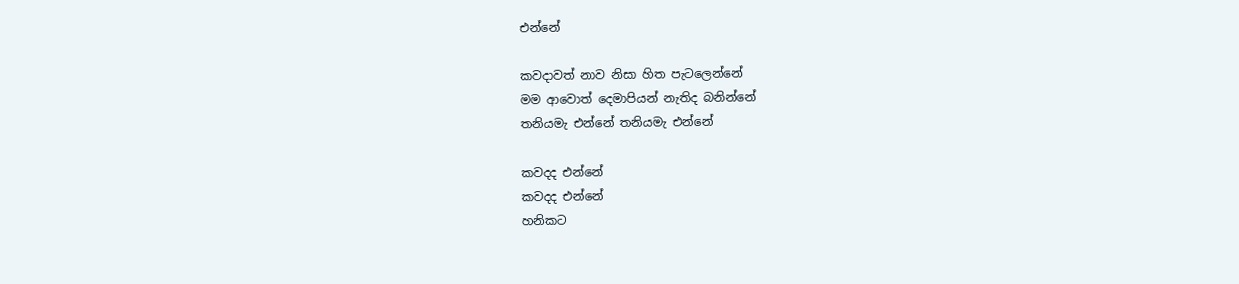එන්නේ

කවදාවත් නාව නිසා හිත පැටලෙන්නේ
මම ආවොත් දෙමාපියන් නැතිද බනින්නේ
තනියමැ එන්නේ තනියමැ එන්නේ

කවදද එන්නේ
කවදද එන්නේ
හනිකට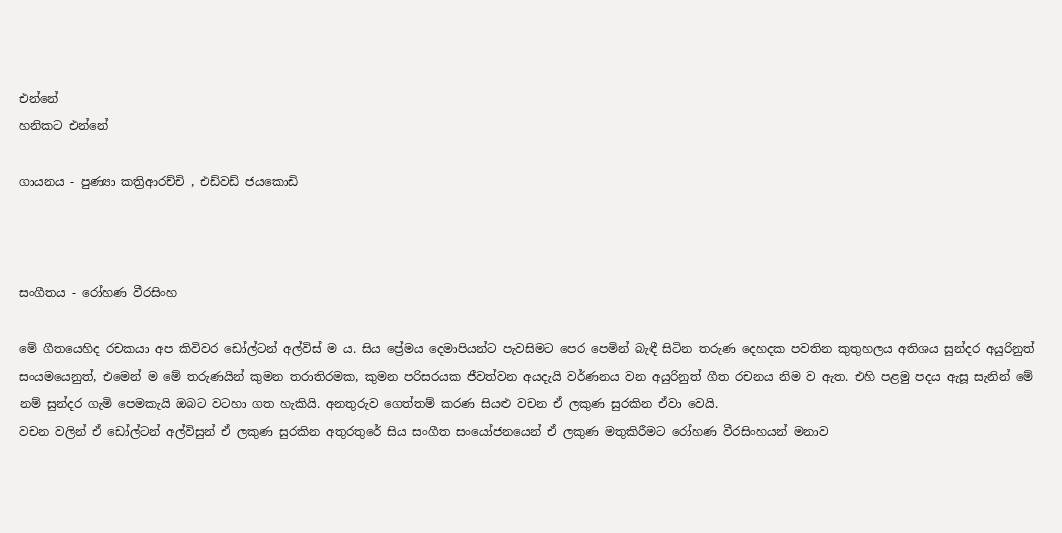එන්නේ
හනිකට එන්නේ

ගායනය - පුණ්‍යා කත්‍රිආරච්චි , එඩ්වඩ් ජයකොඩි



සංගීතය - රෝහණ වීරසිංහ

මේ ගීතයෙහිද රචකයා අප කිවිවර ඩෝල්ටන් අල්විස් ම ය. සිය ප්‍රේමය දෙමාපියන්ට පැවසිමට පෙර පෙමින් බැඳී සිටින තරුණ දෙහදක පවතින කුතුහලය අතිශය සුන්දර අයුරිනුත් සංයමයෙනුත්, එමෙන් ම මේ තරුණයින් කුමන තරාතිරමක, කුමන පරිසරයක ජීවත්වන අයදැයි වර්ණනය වන අයුරිනුත් ගීත රචනය නිම ව ඇත. එහි පළමු පදය ඇසූ සැනින් මේ නම් සුන්දර ගැමි පෙමකැයි ඔබට වටහා ගත හැකියි. අනතුරුව ගෙත්තම් කරණ සියළු වචන ඒ ලකුණ සුරකින ඒවා වෙයි.
වචන වලින් ඒ ඩෝල්ටන් අල්විසුන් ඒ ලකුණ සුරකින අතුරතුරේ සිය සංගීත සංයෝජනයෙන් ඒ ලකුණ මතුකිරීමට රෝහණ වීරසිංහයන් මනාව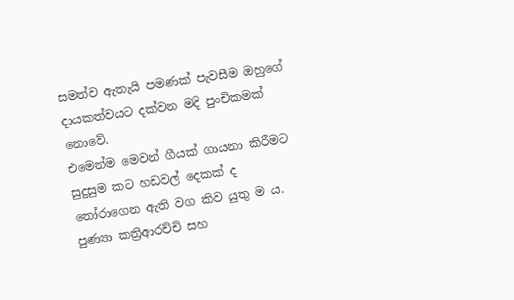සමත්ව ඇතැයි පමණක් පැවසීම ඔහුගේ දායකත්වයට දක්වන මදි පුංචිකමක් නොවේ.
එමෙන්ම මෙවන් ගීයක් ගායනා කිරීමට සුදුසුම කට හඩවල් දෙකක් ද තෝරාගෙන ඇති වග කිව යුතු ම ය. පුණ්‍යා කත්‍රිආරච්චි සහ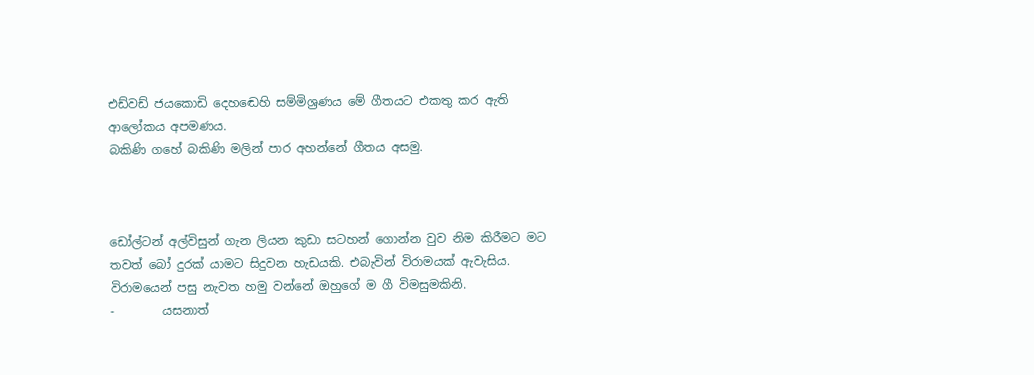එඩ්වඩ් ජයකොඩි දෙහඬෙහි සම්මිශ්‍රණය මේ ගීතයට එකතු කර ඇති ආලෝකය අපමණය.
බකිණි ගහේ බකිණි මලින් පාර අහන්නේ ගීතය අසමු.



ඩෝල්ටන් අල්විසුන් ගැන ලියන කුඩා සටහන් ගොන්න වුව නිම කිරීමට මට තවත් බෝ දුරක් යාමට සිදුවන හැඩයකි. එබැවින් විරාමයක් ඇවැසිය. විරාමයෙන් පසු නැවත හමු වන්නේ ඔහුගේ ම ගී විමසුමකිනි.
-        යසනාත්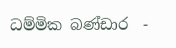ධම්මික බණ්ඩාර  -